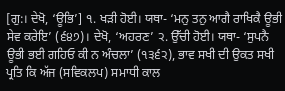[ਗੁ:। ਦੇਖੋ, ‘ਊਭਿ’] ੧. ਖੜੀ ਹੋਈ। ਯਥਾ- ‘ਮਨੁ ਤਨੁ ਆਗੈ ਰਾਖਿਕੈ ਊਭੀ ਸੇਵ ਕਰੇਇ’ (੬੪੭)। ਦੇਖੋ, ‘ਅਹਰਣ’ ੨. ਉੱਚੀ ਹੋਈ। ਯਥਾ- ‘ਸੁਪਨੈ ਊਭੀ ਭਈ ਗਹਿਓ ਕੀ ਨ ਅੰਚਲਾ’ (੧੩੬੨), ਭਾਵ ਸਖੀ ਦੀ ਉਕਤ ਸਖੀ ਪ੍ਰਤਿ ਕਿ ਅੱਜ (ਸਵਿਕਲਪ) ਸਮਾਧੀ ਕਾਲ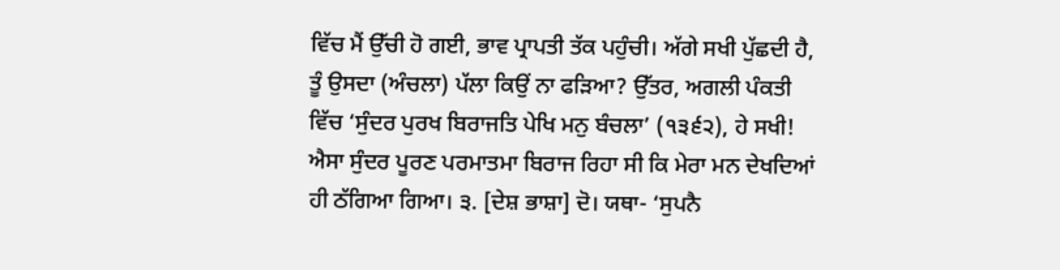ਵਿੱਚ ਮੈਂ ਉੱਚੀ ਹੋ ਗਈ, ਭਾਵ ਪ੍ਰਾਪਤੀ ਤੱਕ ਪਹੁੰਚੀ। ਅੱਗੇ ਸਖੀ ਪੁੱਛਦੀ ਹੈ, ਤੂੰ ਉਸਦਾ (ਅੰਚਲਾ) ਪੱਲਾ ਕਿਉਂ ਨਾ ਫੜਿਆ? ਉੱਤਰ, ਅਗਲੀ ਪੰਕਤੀ ਵਿੱਚ ‘ਸੁੰਦਰ ਪੁਰਖ ਬਿਰਾਜਤਿ ਪੇਖਿ ਮਨੁ ਬੰਚਲਾ’ (੧੩੬੨), ਹੇ ਸਖੀ! ਐਸਾ ਸੁੰਦਰ ਪੂਰਣ ਪਰਮਾਤਮਾ ਬਿਰਾਜ ਰਿਹਾ ਸੀ ਕਿ ਮੇਰਾ ਮਨ ਦੇਖਦਿਆਂ ਹੀ ਠੱਗਿਆ ਗਿਆ। ੩. [ਦੇਸ਼ ਭਾਸ਼ਾ] ਦੋ। ਯਥਾ- ‘ਸੁਪਨੈ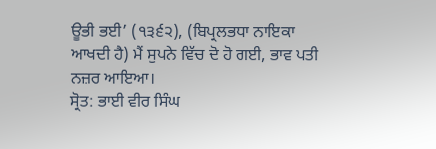ਊਭੀ ਭਈ’ (੧੩੬੨), (ਬਿਪ੍ਰਲਭਧਾ ਨਾਇਕਾ ਆਖਦੀ ਹੈ) ਮੈਂ ਸੁਪਨੇ ਵਿੱਚ ਦੋ ਹੋ ਗਈ, ਭਾਵ ਪਤੀ ਨਜ਼ਰ ਆਇਆ।
ਸ੍ਰੋਤ: ਭਾਈ ਵੀਰ ਸਿੰਘ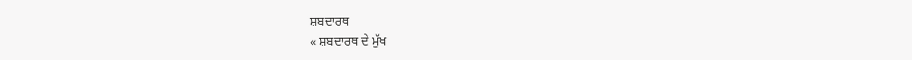ਸ਼ਬਦਾਰਥ
« ਸ਼ਬਦਾਰਥ ਦੇ ਮੁੱਖ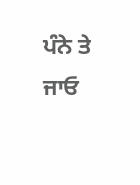ਪੰਨੇ ਤੇ ਜਾਓ